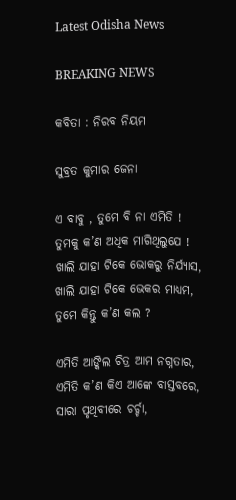Latest Odisha News

BREAKING NEWS

କବିତା : ନିରବ ନିୟମ

ସୁବ୍ରତ କୁମାର ଜେନା

ଏ ବାବୁ , ତୁମେ ବି ନା ଏମିତି !
ତୁମକୁ କ’ଣ ଅଧିକ ମାଗିଥିଲୁଯେ !
ଖାଲି ଯାହା ଟିକେ ଭୋକରୁ ନିର୍ଯ୍ୟାସ,
ଖାଲି ଯାହା ଟିକେ ଭେକର ମାଧ୍ୟମ,
ତୁମେ କିନ୍ତୁ କ’ଣ କଲ ?

ଏମିତି ଆଙ୍କିଲ ଚିତ୍ର ଆମ ନଗ୍ନତାର,
ଏମିତି କ’ଣ କିଏ ଆଙ୍କେ ବାସ୍ତବରେ,
ସାରା ପୃଥିବୀରେ ଚର୍ଚ୍ଚା,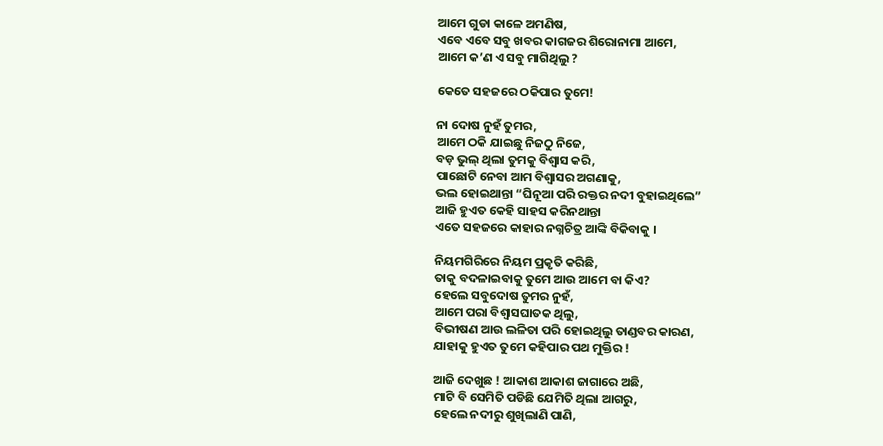ଆମେ ଗୁଡା କାଳେ ଅମଣିଷ,
ଏବେ ଏବେ ସବୁ ଖବର କାଗଜର ଶିରୋନାମା ଆମେ,
ଆମେ କ’ଣ ଏ ସବୁ ମାଗିଥିଲୁ ?

କେତେ ସହଜରେ ଠକିପାର ତୁମେ!

ନା ଦୋଷ ନୁହଁ ତୁମର,
ଆମେ ଠକି ଯାଇଛୁ ନିଜଠୁ ନିଜେ,
ବଡ଼ ଭୁଲ୍ ଥିଲା ତୁମକୁ ବିଶ୍ୱାସ କରି,
ପାଛୋଟି ନେବା ଆମ ବିଶ୍ୱାସର ଅଗଣାକୁ,
ଭଲ ହୋଇଥାନ୍ତା “ଘିନୂଆ ପରି ରକ୍ତର ନଦୀ ବୁହାଇଥିଲେ”
ଆଜି ହୁଏତ କେହି ସାହସ କରିନଥାନ୍ତା
ଏତେ ସହଜରେ କାହାର ନଗ୍ନଚିତ୍ର ଆଙ୍କି ବିକିବାକୁ ।

ନିୟମଗିରିରେ ନିୟମ ପ୍ରକୃତି କରିଛି,
ତାକୁ ବଦଳାଇବାକୁ ତୁମେ ଆଉ ଆମେ ବା କିଏ?
ହେଲେ ସବୁଦୋଷ ତୁମର ନୁହଁ,
ଆମେ ପରା ବିଶ୍ୱାସଘାତକ ଥିଲୁ,
ବିଭୀଷଣ ଆଉ ଲଳିତା ପରି ହୋଇଥିଲୁ ତାଣ୍ଡବର କାରଣ,
ଯାହାକୁ ହୁଏତ ତୁମେ କହିପାର ପଥ ମୁକ୍ତିର !

ଆଜି ଦେଖୁଛ ! ଆକାଶ ଆକାଶ ଜାଗାରେ ଅଛି,
ମାଟି ବି ସେମିତି ପଡିଛି ଯେମିତି ଥିଲା ଆଗରୁ,
ହେଲେ ନଦୀରୁ ଶୁଖିଲାଣି ପାଣି,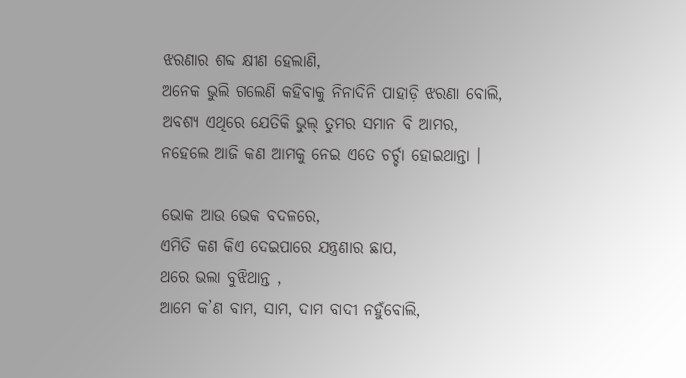ଝରଣାର ଶବ୍ଦ କ୍ଷୀଣ ହେଲାଣି,
ଅନେକ ଭୁଲି ଗଲେଣି କହିବାକୁ ନିନାଦିନି ପାହାଡ଼ି ଝରଣା ବୋଲି,
ଅବଶ୍ୟ ଏଥିରେ ଯେତିକି ଭୁଲ୍ ତୁମର ସମାନ ବି ଆମର,
ନହେଲେ ଆଜି କଣ ଆମକୁ ନେଇ ଏତେ ଚର୍ଚ୍ଚା ହୋଇଥାନ୍ତା ।

ଭୋକ ଆଉ ଭେକ ବଦଳରେ,
ଏମିତି କଣ କିଏ ଦେଇପାରେ ଯନ୍ତ୍ରଣାର ଛାପ,
ଥରେ ଭଲା ବୁଝିଥାନ୍ତ ,
ଆମେ କ’ଣ ବାମ, ସାମ, ଦାମ ବାଦୀ ନହୁଁବୋଲି,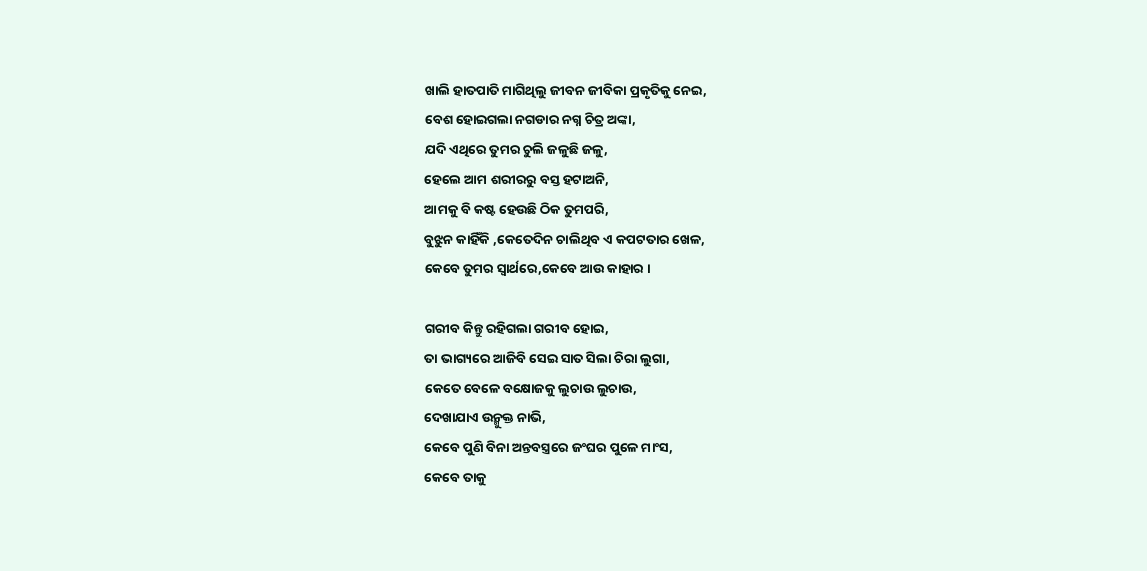ଖାଲି ହାତପାତି ମାଗିଥିଲୁ ଜୀବନ ଜୀବିକା ପ୍ରକୃତିକୁ ନେଇ,
ବେଶ ହୋଇଗଲା ନଗଡାର ନଗ୍ନ ଚିତ୍ର ଅଙ୍କା,
ଯଦି ଏଥିରେ ତୁମର ଚୁଲି ଜଳୁଛି ଜଳୁ,
ହେଲେ ଆମ ଶରୀରରୁ ବସ୍ତ ହଟାଅନି,
ଆମକୁ ବି କଷ୍ଟ ହେଉଛି ଠିକ ତୁମପରି,
ବୁଝୁନ କାହିଁକି ,କେତେଦିନ ଚାଲିଥିବ ଏ କପଟତାର ଖେଳ,
କେବେ ତୁମର ସ୍ୱାର୍ଥରେ,କେବେ ଆଉ କାହାର ।

ଗରୀବ କିନ୍ତୁ ରହିଗଲା ଗରୀବ ହୋଇ,
ତା ଭାଗ୍ୟରେ ଆଜିବି ସେଇ ସାତ ସିଲା ଚିରା ଲୁଗା,
କେତେ ବେଳେ ବକ୍ଷୋଜକୁ ଲୁଚାଉ ଲୁଚାଉ,
ଦେଖାଯାଏ ଉନ୍ମୁକ୍ତ ନାଭି,
କେବେ ପୁଣି ବିନା ଅନ୍ତବସ୍ତ୍ରରେ ଜଂଘର ପୁଳେ ମାଂସ,
କେବେ ତାକୁ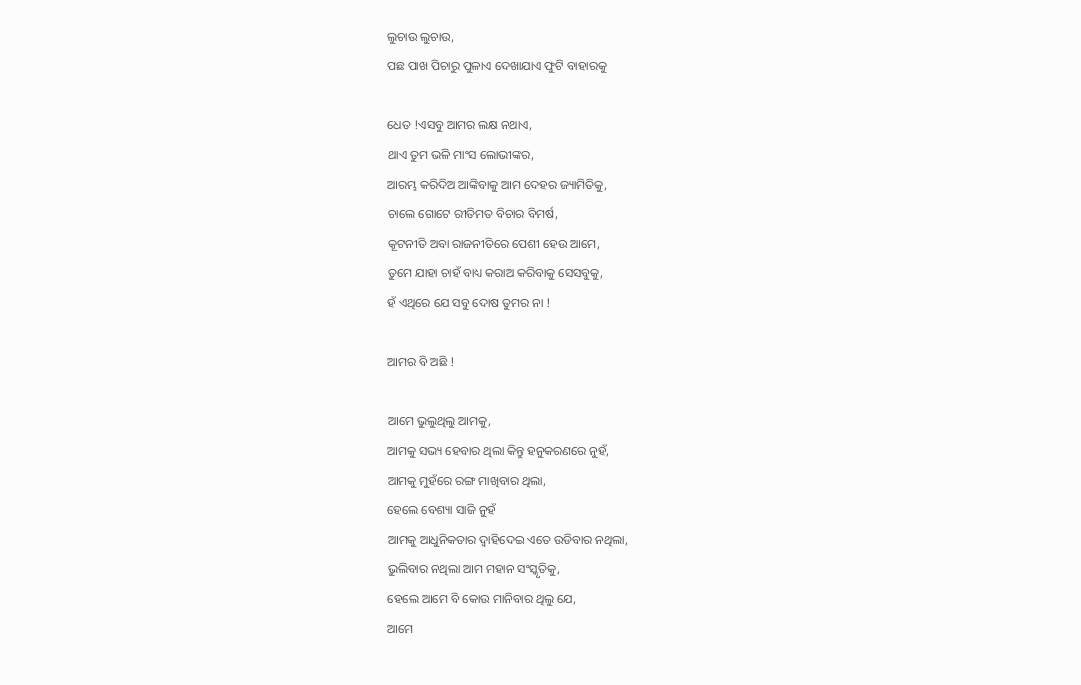ଲୁଚାଉ ଲୁଚାଉ,
ପଛ ପାଖ ପିଚାରୁ ପୁଳାଏ ଦେଖାଯାଏ ଫୁଟି ବାହାରକୁ

ଧେତ !ଏସବୁ ଆମର ଲକ୍ଷ ନଥାଏ,
ଥାଏ ତୁମ ଭଳି ମାଂସ ଲୋଭୀଙ୍କର,
ଆରମ୍ଭ କରିଦିଅ ଆଙ୍କିବାକୁ ଆମ ଦେହର ଜ୍ୟାମିତିକୁ,
ଚାଲେ ଗୋଟେ ରୀତିମତ ବିଚାର ବିମର୍ଷ,
କୂଟନୀତି ଅବା ରାଜନୀତିରେ ପେଶୀ ହେଉ ଆମେ,
ତୁମେ ଯାହା ଚାହଁ ବାଧ୍ୟ କରାଅ କରିବାକୁ ସେସବୁକୁ,
ହଁ ଏଥିରେ ଯେ ସବୁ ଦୋଷ ତୁମର ନା !

ଆମର ବି ଅଛି !

ଆମେ ଭୁଲୁଥିଲୁ ଆମକୁ,
ଆମକୁ ସଭ୍ୟ ହେବାର ଥିଲା କିନ୍ତୁ ହନୁକରଣରେ ନୁହଁ,
ଆମକୁ ମୁହଁରେ ରଙ୍ଗ ମାଖିବାର ଥିଲା,
ହେଲେ ବେଶ୍ୟା ସାଜି ନୁହଁ
ଆମକୁ ଆଧୁନିକତାର ଦ୍ୱାହିଦେଇ ଏତେ ଉଡିବାର ନଥିଲା,
ଭୁଲିବାର ନଥିଲା ଆମ ମହାନ ସଂସ୍କୃତିକୁ,
ହେଲେ ଆମେ ବି କୋଉ ମାନିବାର ଥିଲୁ ଯେ,
ଆମେ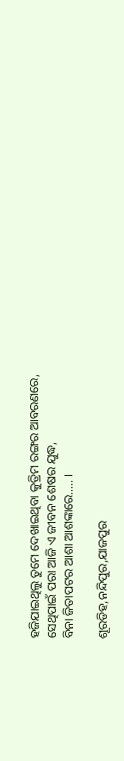ହଜିଯାଇଥିଲୁ ତୁମେ ଦେଖାଇଥିବା କୁତ୍ରିମ ରଙ୍ଗର ଆବରଣରେ,
ସେଥିପାଇଁ ପରା ଆଜି ଏ ଜୀବନ ଶେଷର ଯୁଦ୍ଧ,
ବିନା ଜିତାପଟର ଆଶା ଆଶଙ୍କାରେ….. ।

ଶୂରଡିହ,ନନ୍ଦିପୁର,ଯାଜପୁର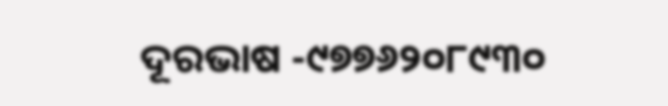ଦୂରଭାଷ -୯୭୭୬୨୦୮୯୩୦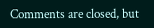Comments are closed, but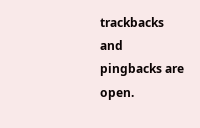trackbacks and pingbacks are open.